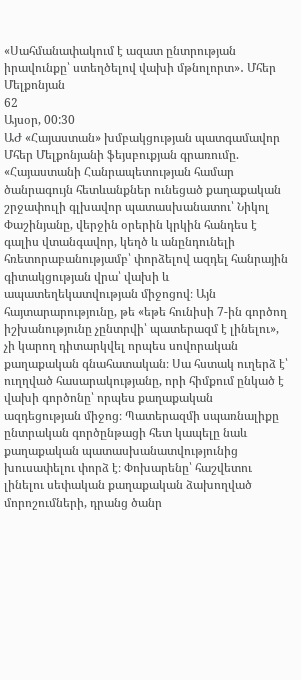«Սահմանափակում է ազատ ընտրության իրավունքը՝ ստեղծելով վախի մթնոլորտ»․ Մհեր Մելքոնյան
62
Այսօր, 00:30
ԱԺ «Հայաստան» խմբակցության պատգամավոր Մհեր Մելքոնյանի ֆեյսբուքյան գրառումը. «Հայաստանի Հանրապետության համար ծանրագույն հետևանքներ ունեցած քաղաքական շրջափուլի գլխավոր պատասխանատու՝ Նիկոլ Փաշինյանը, վերջին օրերին կրկին հանդես է գալիս վտանգավոր, կեղծ և անընդունելի հռետորաբանությամբ՝ փորձելով ազդել հանրային գիտակցության վրա՝ վախի և ապատեղեկատվության միջոցով։ Այն հայտարարությունը, թե «եթե հունիսի 7-ին գործող իշխանությունը չընտրվի՝ պատերազմ է լինելու», չի կարող դիտարկվել որպես սովորական քաղաքական գնահատական։ Սա հստակ ուղերձ է՝ ուղղված հասարակությանը, որի հիմքում ընկած է վախի գործոնը՝ որպես քաղաքական ազդեցության միջոց։ Պատերազմի սպառնալիքը ընտրական գործընթացի հետ կապելը նաև քաղաքական պատասխանատվությունից խուսափելու փորձ է։ Փոխարենը՝ հաշվետու լինելու սեփական քաղաքական ձախողված մորոշումների, դրանց ծանր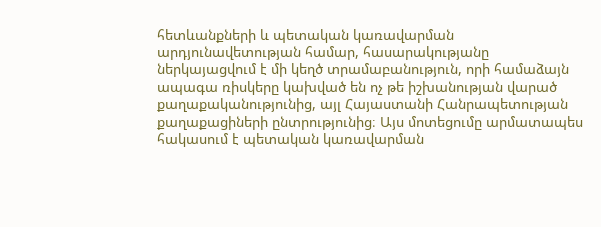հետևանքների և պետական կառավարման արդյունավետության համար, հասարակությանը ներկայացվում է մի կեղծ տրամաբանություն, որի համաձայն ապագա ռիսկերը կախված են ոչ թե իշխանության վարած քաղաքականությունից, այլ Հայաստանի Հանրապետության քաղաքացիների ընտրությունից։ Այս մոտեցումը արմատապես հակասում է պետական կառավարման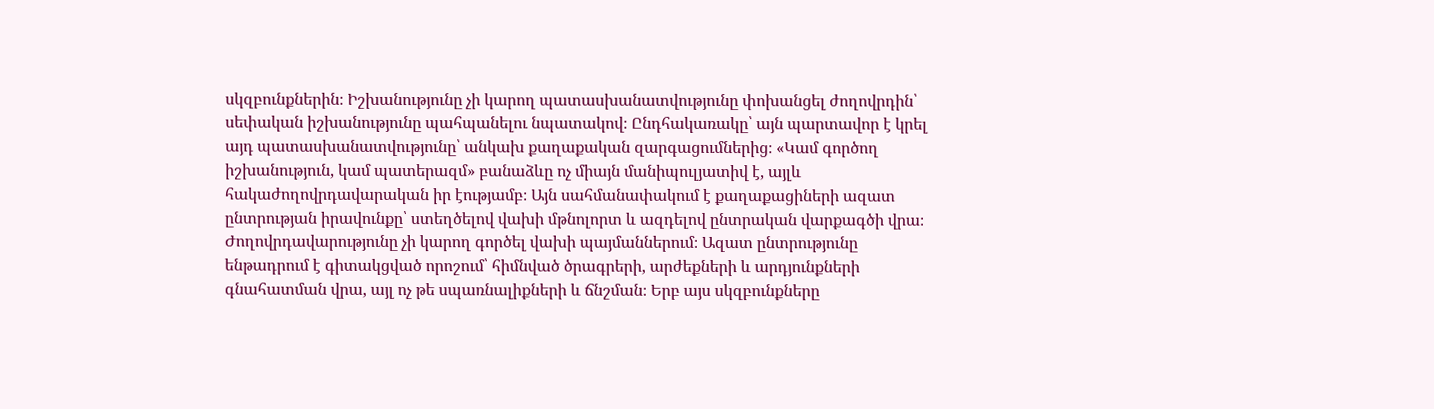սկզբունքներին։ Իշխանությունը չի կարող պատասխանատվությունը փոխանցել ժողովրդին՝ սեփական իշխանությունը պահպանելու նպատակով։ Ընդհակառակը՝ այն պարտավոր է կրել այդ պատասխանատվությունը՝ անկախ քաղաքական զարգացումներից։ «Կամ գործող իշխանություն, կամ պատերազմ» բանաձևը ոչ միայն մանիպուլյատիվ է, այլև հակաժողովրդավարական իր էությամբ։ Այն սահմանափակում է քաղաքացիների ազատ ընտրության իրավունքը՝ ստեղծելով վախի մթնոլորտ և ազդելով ընտրական վարքագծի վրա։ Ժողովրդավարությունը չի կարող գործել վախի պայմաններում։ Ազատ ընտրությունը ենթադրում է գիտակցված որոշում՝ հիմնված ծրագրերի, արժեքների և արդյունքների գնահատման վրա, այլ ոչ թե սպառնալիքների և ճնշման։ Երբ այս սկզբունքները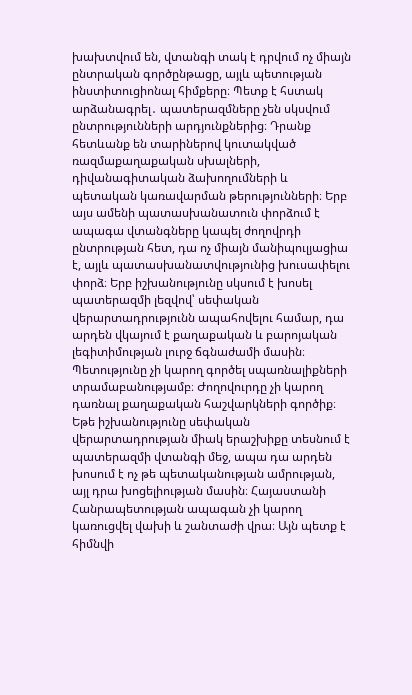խախտվում են, վտանգի տակ է դրվում ոչ միայն ընտրական գործընթացը, այլև պետության ինստիտուցիոնալ հիմքերը։ Պետք է հստակ արձանագրել․ պատերազմները չեն սկսվում ընտրությունների արդյունքներից։ Դրանք հետևանք են տարիներով կուտակված ռազմաքաղաքական սխալների, դիվանագիտական ձախողումների և պետական կառավարման թերությունների։ Երբ այս ամենի պատասխանատուն փորձում է ապագա վտանգները կապել ժողովրդի ընտրության հետ, դա ոչ միայն մանիպուլյացիա է, այլև պատասխանատվությունից խուսափելու փորձ։ Երբ իշխանությունը սկսում է խոսել պատերազմի լեզվով՝ սեփական վերարտադրությունն ապահովելու համար, դա արդեն վկայում է քաղաքական և բարոյական լեգիտիմության լուրջ ճգնաժամի մասին։ Պետությունը չի կարող գործել սպառնալիքների տրամաբանությամբ։ Ժողովուրդը չի կարող դառնալ քաղաքական հաշվարկների գործիք։ Եթե իշխանությունը սեփական վերարտադրության միակ երաշխիքը տեսնում է պատերազմի վտանգի մեջ, ապա դա արդեն խոսում է ոչ թե պետականության ամրության, այլ դրա խոցելիության մասին։ Հայաստանի Հանրապետության ապագան չի կարող կառուցվել վախի և շանտաժի վրա։ Այն պետք է հիմնվի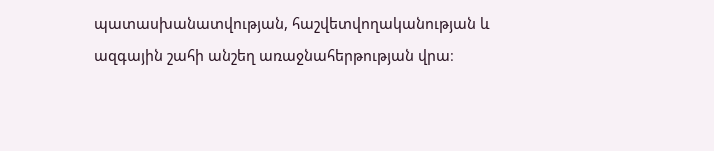պատասխանատվության, հաշվետվողականության և ազգային շահի անշեղ առաջնահերթության վրա։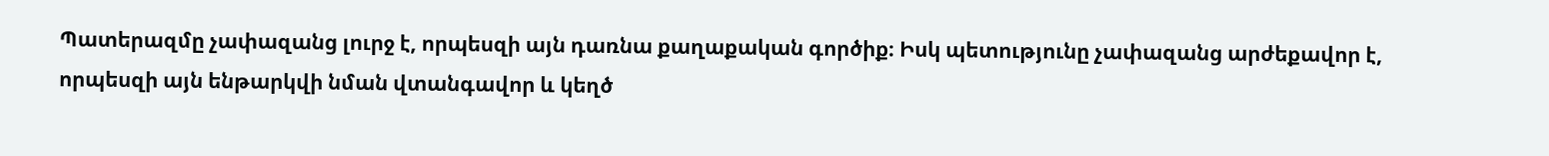Պատերազմը չափազանց լուրջ է, որպեսզի այն դառնա քաղաքական գործիք։ Իսկ պետությունը չափազանց արժեքավոր է, որպեսզի այն ենթարկվի նման վտանգավոր և կեղծ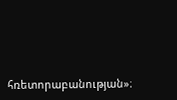հռետորաբանության»։